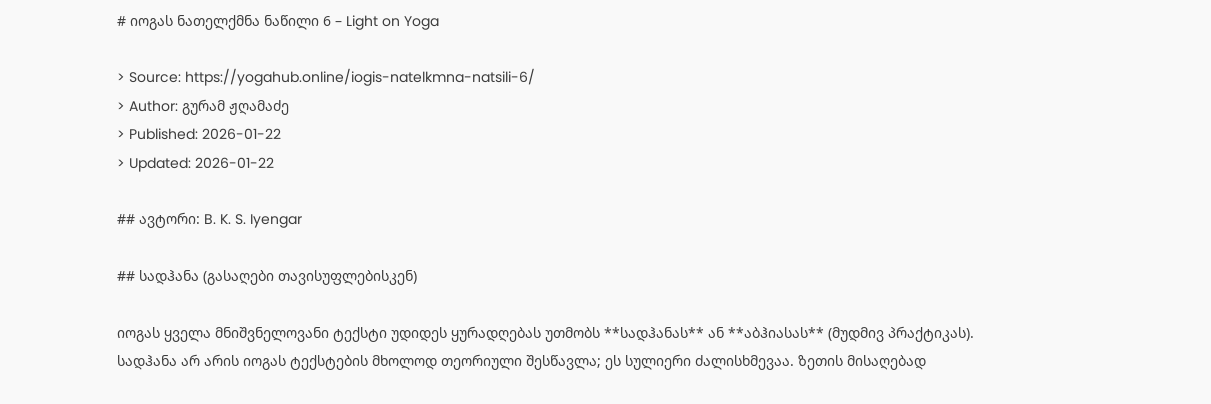# იოგას ნათელქმნა ნაწილი 6 – Light on Yoga

> Source: https://yogahub.online/iogis-natelkmna-natsili-6/
> Author: გურამ ჟღამაძე
> Published: 2026-01-22
> Updated: 2026-01-22

## ავტორი: B. K. S. Iyengar

## სადჰანა (გასაღები თავისუფლებისკენ)

იოგას ყველა მნიშვნელოვანი ტექსტი უდიდეს ყურადღებას უთმობს **სადჰანას** ან **აბჰიასას** (მუდმივ პრაქტიკას). სადჰანა არ არის იოგას ტექსტების მხოლოდ თეორიული შესწავლა; ეს სულიერი ძალისხმევაა. ზეთის მისაღებად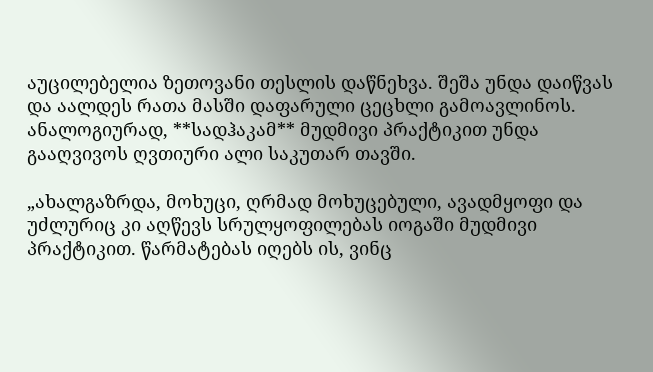აუცილებელია ზეთოვანი თესლის დაწნეხვა. შეშა უნდა დაიწვას და აალდეს რათა მასში დაფარული ცეცხლი გამოავლინოს. ანალოგიურად, **სადჰაკამ** მუდმივი პრაქტიკით უნდა გააღვივოს ღვთიური ალი საკუთარ თავში.

„ახალგაზრდა, მოხუცი, ღრმად მოხუცებული, ავადმყოფი და უძლურიც კი აღწევს სრულყოფილებას იოგაში მუდმივი პრაქტიკით. წარმატებას იღებს ის, ვინც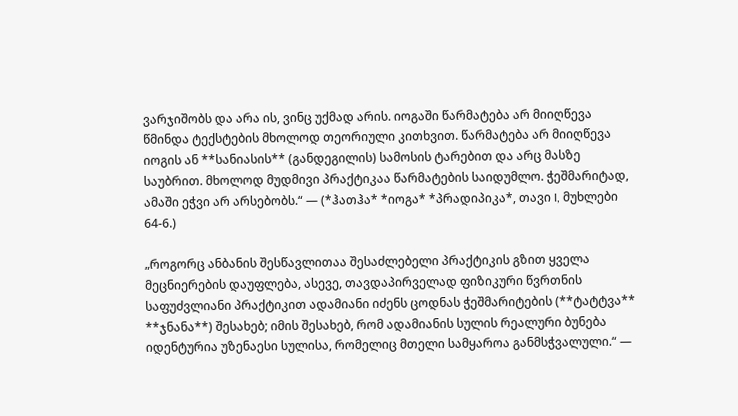ვარჯიშობს და არა ის, ვინც უქმად არის. იოგაში წარმატება არ მიიღწევა წმინდა ტექსტების მხოლოდ თეორიული კითხვით. წარმატება არ მიიღწევა იოგის ან **სანიასის** (განდეგილის) სამოსის ტარებით და არც მასზე საუბრით. მხოლოდ მუდმივი პრაქტიკაა წარმატების საიდუმლო. ჭეშმარიტად, ამაში ეჭვი არ არსებობს.“ — (*ჰათჰა* *იოგა* *პრადიპიკა*, თავი I, მუხლები 64-6.)

„როგორც ანბანის შესწავლითაა შესაძლებელი პრაქტიკის გზით ყველა მეცნიერების დაუფლება, ასევე, თავდაპირველად ფიზიკური წვრთნის საფუძვლიანი პრაქტიკით ადამიანი იძენს ცოდნას ჭეშმარიტების (**ტატტვა** **ჯნანა**) შესახებ; იმის შესახებ, რომ ადამიანის სულის რეალური ბუნება იდენტურია უზენაესი სულისა, რომელიც მთელი სამყაროა განმსჭვალული.“ —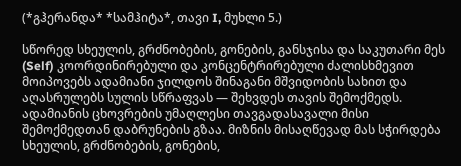(*გჰერანდა* *სამჰიტა*, თავი I, მუხლი 5.)

სწორედ სხეულის, გრძნობების, გონების, განსჯისა და საკუთარი მეს (Self) კოორდინირებული და კონცენტრირებული ძალისხმევით მოიპოვებს ადამიანი ჯილდოს შინაგანი მშვიდობის სახით და აღასრულებს სულის სწრაფვას — შეხვდეს თავის შემოქმედს. ადამიანის ცხოვრების უმაღლესი თავგადასავალი მისი შემოქმედთან დაბრუნების გზაა. მიზნის მისაღწევად მას სჭირდება სხეულის, გრძნობების, გონების,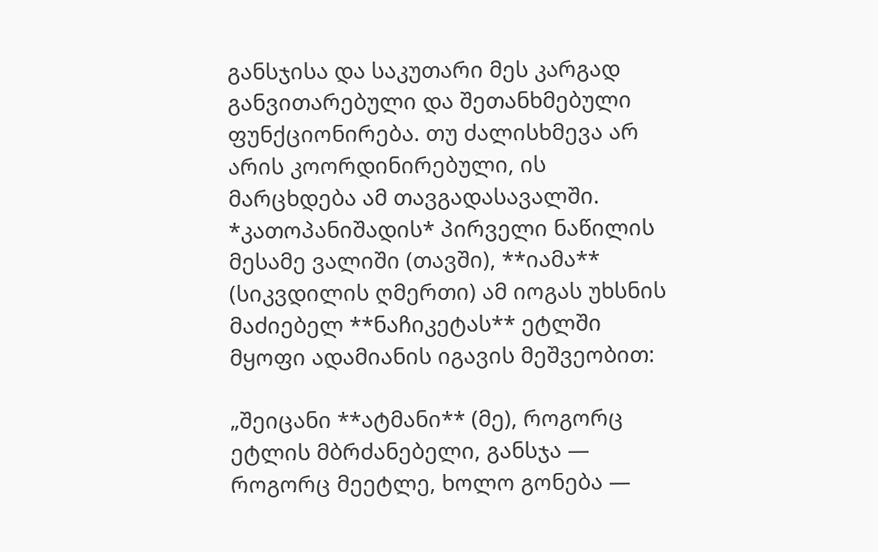განსჯისა და საკუთარი მეს კარგად განვითარებული და შეთანხმებული ფუნქციონირება. თუ ძალისხმევა არ არის კოორდინირებული, ის მარცხდება ამ თავგადასავალში. *კათოპანიშადის* პირველი ნაწილის მესამე ვალიში (თავში), **იამა** (სიკვდილის ღმერთი) ამ იოგას უხსნის მაძიებელ **ნაჩიკეტას** ეტლში მყოფი ადამიანის იგავის მეშვეობით:

„შეიცანი **ატმანი** (მე), როგორც ეტლის მბრძანებელი, განსჯა — როგორც მეეტლე, ხოლო გონება —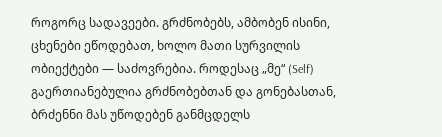როგორც სადავეები. გრძნობებს, ამბობენ ისინი, ცხენები ეწოდებათ, ხოლო მათი სურვილის ობიექტები — საძოვრებია. როდესაც „მე“ (Self) გაერთიანებულია გრძნობებთან და გონებასთან, ბრძენნი მას უწოდებენ განმცდელს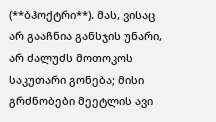(**ბჰოქტრი**). მას, ვისაც არ გააჩნია განსჯის უნარი, არ ძალუძს მოთოკოს საკუთარი გონება; მისი გრძნობები მეეტლის ავი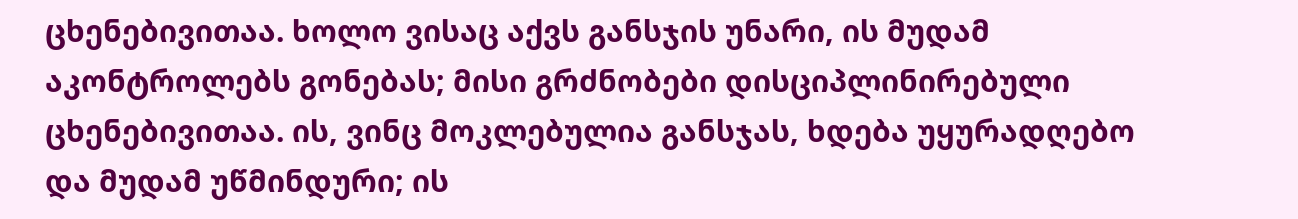ცხენებივითაა. ხოლო ვისაც აქვს განსჯის უნარი, ის მუდამ აკონტროლებს გონებას; მისი გრძნობები დისციპლინირებული ცხენებივითაა. ის, ვინც მოკლებულია განსჯას, ხდება უყურადღებო და მუდამ უწმინდური; ის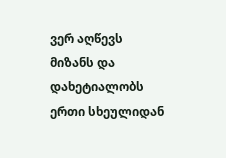ვერ აღწევს მიზანს და დახეტიალობს ერთი სხეულიდან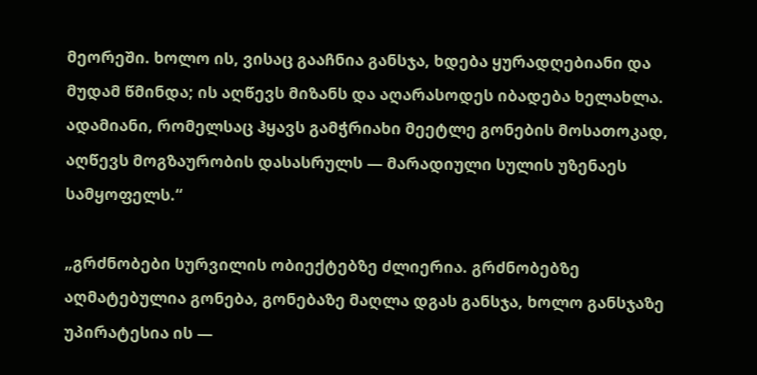მეორეში. ხოლო ის, ვისაც გააჩნია განსჯა, ხდება ყურადღებიანი და მუდამ წმინდა; ის აღწევს მიზანს და აღარასოდეს იბადება ხელახლა. ადამიანი, რომელსაც ჰყავს გამჭრიახი მეეტლე გონების მოსათოკად, აღწევს მოგზაურობის დასასრულს — მარადიული სულის უზენაეს სამყოფელს.“

„გრძნობები სურვილის ობიექტებზე ძლიერია. გრძნობებზე აღმატებულია გონება, გონებაზე მაღლა დგას განსჯა, ხოლო განსჯაზე უპირატესია ის —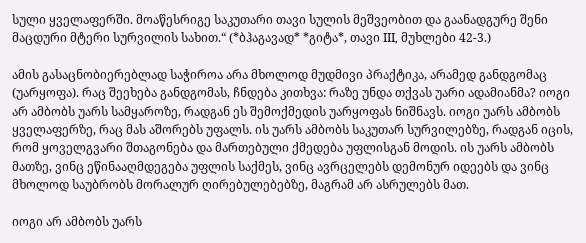სული ყველაფერში. მოაწესრიგე საკუთარი თავი სულის მეშვეობით და გაანადგურე შენი მაცდური მტერი სურვილის სახით.“ (*ბჰაგავად* *გიტა*, თავი III, მუხლები 42-3.)

ამის გასაცნობიერებლად საჭიროა არა მხოლოდ მუდმივი პრაქტიკა, არამედ განდგომაც (უარყოფა). რაც შეეხება განდგომას, ჩნდება კითხვა: რაზე უნდა თქვას უარი ადამიანმა? იოგი არ ამბობს უარს სამყაროზე, რადგან ეს შემოქმედის უარყოფას ნიშნავს. იოგი უარს ამბობს ყველაფერზე, რაც მას აშორებს უფალს. ის უარს ამბობს საკუთარ სურვილებზე, რადგან იცის, რომ ყოველგვარი შთაგონება და მართებული ქმედება უფლისგან მოდის. ის უარს ამბობს მათზე, ვინც ეწინააღმდეგება უფლის საქმეს, ვინც ავრცელებს დემონურ იდეებს და ვინც მხოლოდ საუბრობს მორალურ ღირებულებებზე, მაგრამ არ ასრულებს მათ.

იოგი არ ამბობს უარს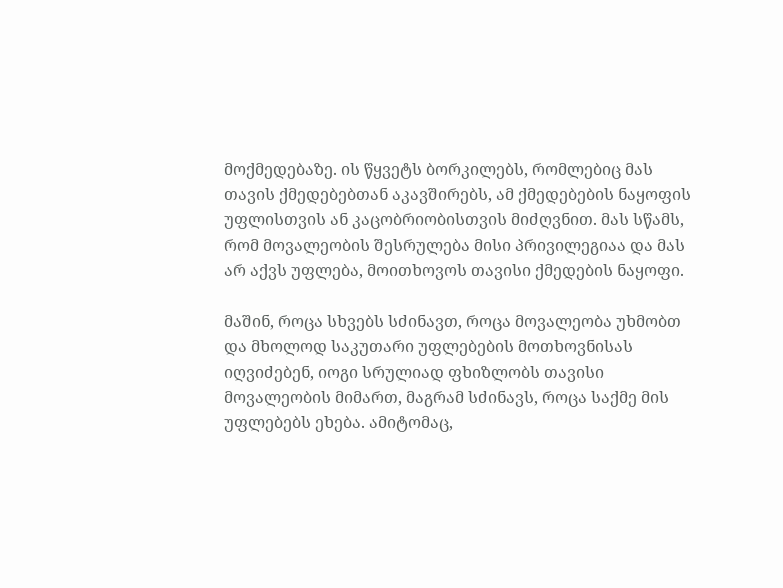მოქმედებაზე. ის წყვეტს ბორკილებს, რომლებიც მას თავის ქმედებებთან აკავშირებს, ამ ქმედებების ნაყოფის უფლისთვის ან კაცობრიობისთვის მიძღვნით. მას სწამს, რომ მოვალეობის შესრულება მისი პრივილეგიაა და მას არ აქვს უფლება, მოითხოვოს თავისი ქმედების ნაყოფი.

მაშინ, როცა სხვებს სძინავთ, როცა მოვალეობა უხმობთ და მხოლოდ საკუთარი უფლებების მოთხოვნისას იღვიძებენ, იოგი სრულიად ფხიზლობს თავისი მოვალეობის მიმართ, მაგრამ სძინავს, როცა საქმე მის უფლებებს ეხება. ამიტომაც,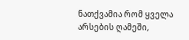ნათქვამია რომ ყველა არსების ღამეში,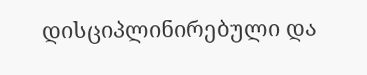დისციპლინირებული და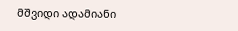მშვიდი ადამიანი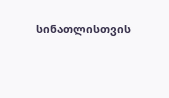სინათლისთვის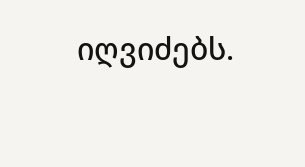იღვიძებს.